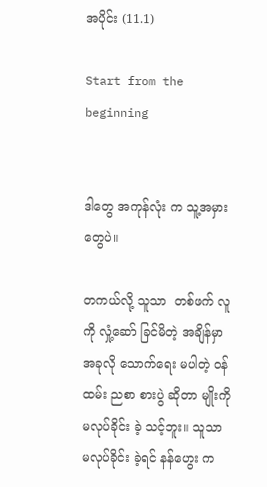အပိုင်း (11.1)

Start from the beginning


ဒါတွေ အကုန်လုံး က သူ့အမှား တွေပဲ။

တကယ်လို့ သူသာ  တစ်ဖက် လူကို လှုံ့ဆော် ခြင်မိတဲ့ အချိန်မှာ အခုလို သောက်ရေး မပါတဲ့ ဝန်ထမ်း ညစာ စားပွဲ ဆိုတာ မျိုးကို မလုပ်ခိုင်း ခဲ့ သင့်ဘူး။ သူသာ မလုပ်ခိုင်း ခဲ့ရင် နန်ဟွေး က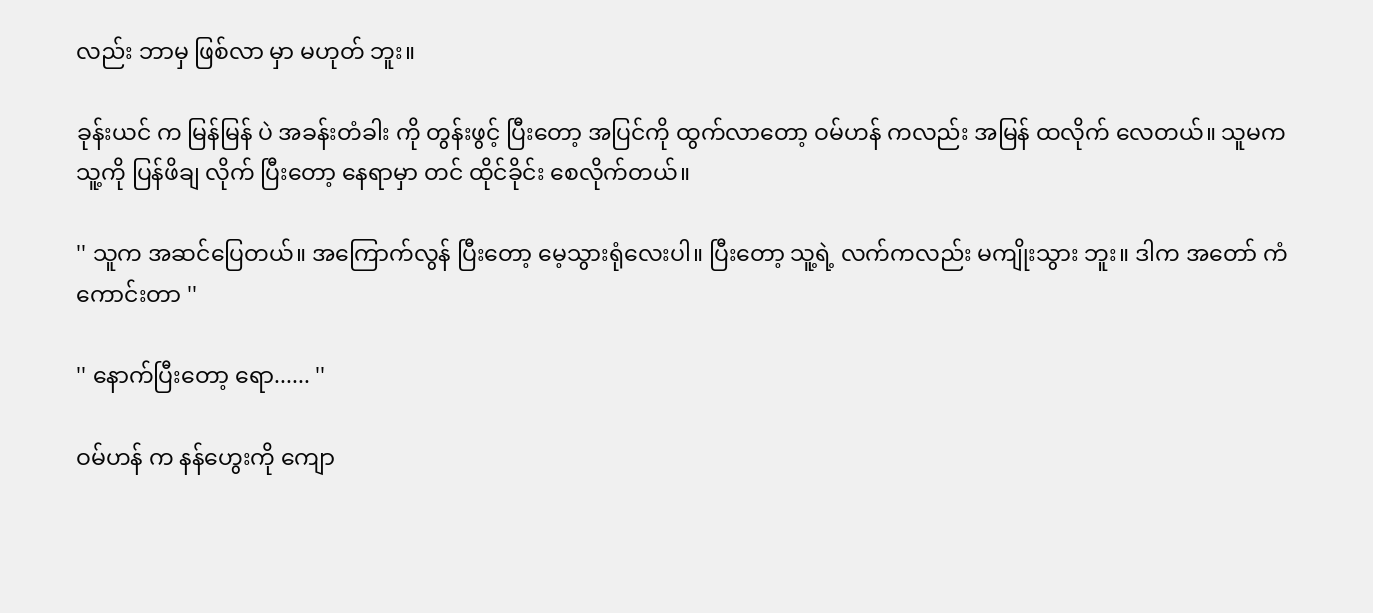လည်း ဘာမှ ဖြစ်လာ မှာ မဟုတ် ဘူး။

ခုန်းယင် က မြန်မြန် ပဲ အခန်းတံခါး ကို တွန်းဖွင့် ပြီးတော့ အပြင်ကို ထွက်လာတော့ ဝမ်ဟန် ကလည်း အမြန် ထလိုက် လေတယ်။ သူမက သူ့ကို ပြန်ဖိချ လိုက် ပြီးတော့ နေရာမှာ တင် ထိုင်ခိုင်း စေလိုက်တယ်။

'' သူက အဆင်ပြေတယ်။ အကြောက်လွန် ပြီးတော့ မေ့သွားရုံလေးပါ။ ပြီးတော့ သူ့ရဲ့ လက်ကလည်း မကျိုးသွား ဘူး။ ဒါက အတော် ကံကောင်းတာ ''

'' နောက်ပြီးတော့ ရော...... ''

ဝမ်ဟန် က နန်ဟွေးကို ကျော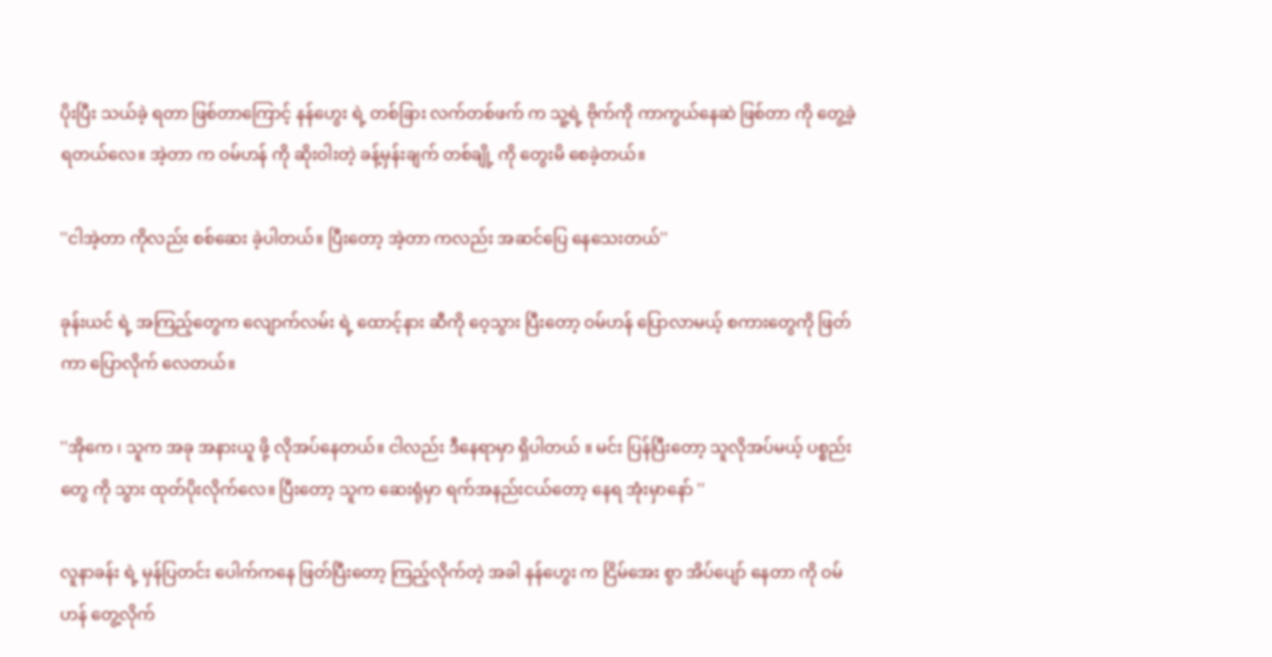ပိုးပြီး သယ်ခဲ့ ရတာ ဖြစ်တာကြောင့် နန်ဟွေး ရဲ့ တစ်ခြား လက်တစ်ဖက် က သူ့ရဲ့ ဗိုက်ကို ကာကွယ်နေဆဲ ဖြစ်တာ ကို တွေ့ခဲ့ ရတယ်လေ။ အဲ့တာ က ဝမ်ဟန် ကို ဆိုးဝါးတဲ့ ခန့်မှန်းချက် တစ်ချို့ ကို တွေးမိ စေခဲ့တယ်။

''ငါအဲ့တာ ကိုလည်း စစ်ဆေး ခဲ့ပါတယ်။ ပြီးတော့ အဲ့တာ ကလည်း အဆင်ပြေ နေသေးတယ်''

ခုန်းယင် ရဲ့ အကြည့်တွေက လျောက်လမ်း ရဲ့ ထောင့်နား ဆီကို ဝေ့သွား ပြီးတော့ ဝမ်ဟန် ပြောလာမယ့် စကားတွေကို ဖြတ်ကာ ပြောလိုက် လေတယ်။

''အိုကေ ၊ သူက အခု အနားယူ ဖို့ လိုအပ်နေတယ်။ ငါလည်း ဒီနေရာမှာ ရှိပါတယ် ။ မင်း ပြန်ပြီးတော့ သူလိုအပ်မယ့် ပစ္စည်းတွေ ကို သွား ထုတ်ပိုးလိုက်လေ။ ပြီးတော့ သူက ဆေးရုံမှာ ရက်အနည်းငယ်တော့ နေရ အုံးမှာနော် ''

လူနာခန်း ရဲ့ မှန်ပြတင်း ပေါက်ကနေ ဖြတ်ပြီးတော့ ကြည့်လိုက်တဲ့ အခါ နန်ဟွေး က ငြိမ်အေး စွာ အိပ်ပျော် နေတာ ကို ဝမ်ဟန် တွေ့လိုက်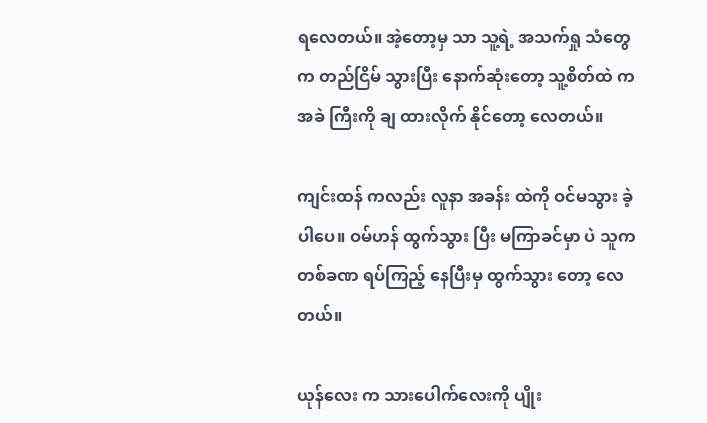ရလေတယ်။ အဲ့တော့မှ သာ သူ့ရဲ့ အသက်ရှု သံတွေ က တည်ငြိမ် သွားပြီး နောက်ဆုံးတော့ သူ့စိတ်ထဲ က အခဲ ကြီးကို ချ ထားလိုက် နိုင်တော့ လေတယ်။

ကျင်းထန် ကလည်း လူနာ အခန်း ထဲကို ဝင်မသွား ခဲ့ပါပေ။ ဝမ်ဟန် ထွက်သွား ပြီး မကြာခင်မှာ ပဲ သူက တစ်ခဏ ရပ်ကြည့် နေပြီးမှ ထွက်သွား တော့ လေတယ်။

ယုန်လေး က သားပေါက်လေးကို ပျိုး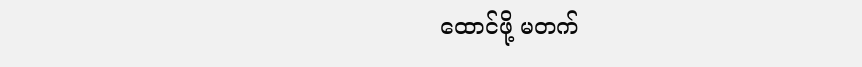ထောင်ဖို့ မတက်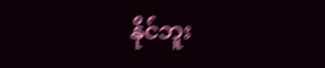နိုင်ဘူး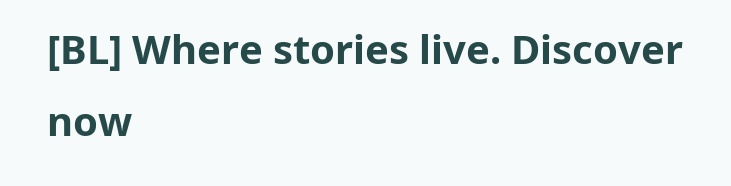[BL] Where stories live. Discover now